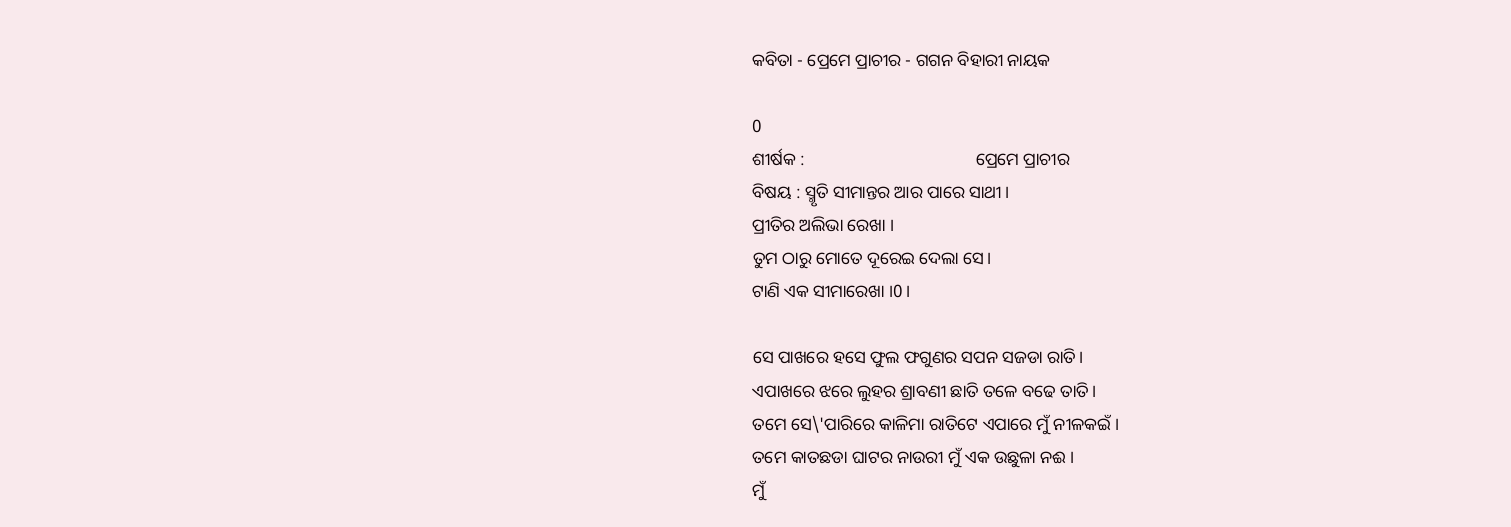କବିତା - ପ୍ରେମେ ପ୍ରାଚୀର - ଗଗନ ବିହାରୀ ନାୟକ

0
ଶୀର୍ଷକ :                                       ପ୍ରେମେ ପ୍ରାଚୀର
ବିଷୟ : ସ୍ମୃତି ସୀମାନ୍ତର ଆର ପାରେ ସାଥୀ ।
ପ୍ରୀତିର ଅଲିଭା ରେଖା ।
ତୁମ ଠାରୁ ମୋତେ ଦୂରେଇ ଦେଲା ସେ।
ଟାଣି ଏକ ସୀମାରେଖା ।0।

ସେ ପାଖରେ ହସେ ଫୁଲ ଫଗୁଣର ସପନ ସଜଡା ରାତି।
ଏପାଖରେ ଝରେ ଲୁହର ଶ୍ରାବଣୀ ଛାତି ତଳେ ବଢେ ତାତି।
ତମେ ସେ\'ପାରିରେ କାଳିମା ରାତିଟେ ଏପାରେ ମୁଁ ନୀଳକଇଁ ।
ତମେ କାତଛଡା ଘାଟର ନାଉରୀ ମୁଁ ଏକ ଉଛୁଳା ନଈ ।
ମୁଁ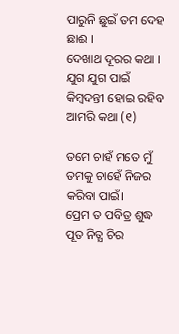ପାରୁନି ଛୁଇଁ ତମ ଦେହ ଛାଈ ।
ଦେଖାଥ ଦୂରର କଥା ।
ଯୁଗ ଯୁଗ ପାଇଁ କିମ୍ବଦନ୍ତୀ ହୋଇ ରହିବ ଆମରି କଥା (୧)

ତମେ ଚାହଁ ମତେ ମୁଁ ତମକୁ ଚାହେଁ ନିଜର କରିବା ପାଇଁ।
ପ୍ରେମ ତ ପବିତ୍ର ଶୁଦ୍ଧ ପୂତ ନିତ୍ଯ ଚିର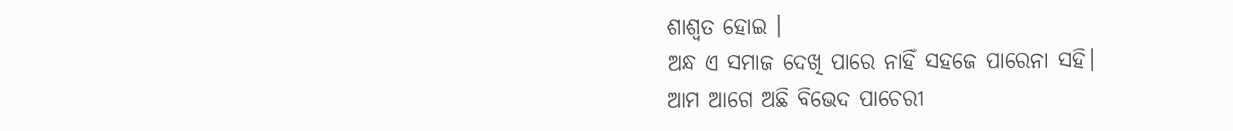ଶାଶ୍ଵତ ହୋଇ ।
ଅନ୍ଧ ଏ ସମାଜ ଦେଖି ପାରେ ନାହିଁ ସହଜେ ପାରେନା ସହି।
ଆମ ଆଗେ ଅଛି ବିଭେଦ ପାଚେରୀ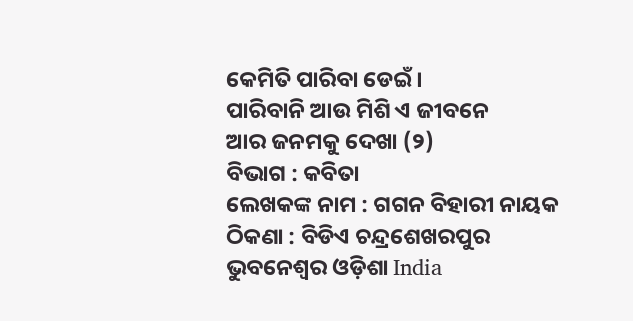କେମିତି ପାରିବା ଡେଇଁ।
ପାରିବାନି ଆଉ ମିଶି ଏ ଜୀବନେ
ଆର ଜନମକୁ ଦେଖା (୨)
ବିଭାଗ : କବିତା
ଲେଖକଙ୍କ ନାମ : ଗଗନ ବିହାରୀ ନାୟକ
ଠିକଣା : ବିଡିଏ ଚନ୍ଦ୍ରଶେଖରପୁର ଭୁବନେଶ୍ବର ଓଡ଼ିଶା India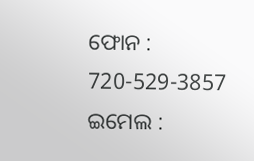ଫୋନ : 720-529-3857
ଇମେଲ :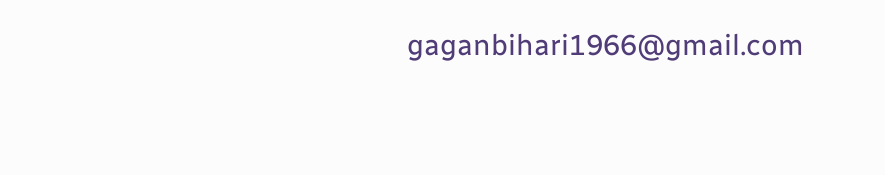gaganbihari1966@gmail.com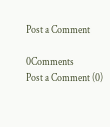Post a Comment

0Comments
Post a Comment (0)